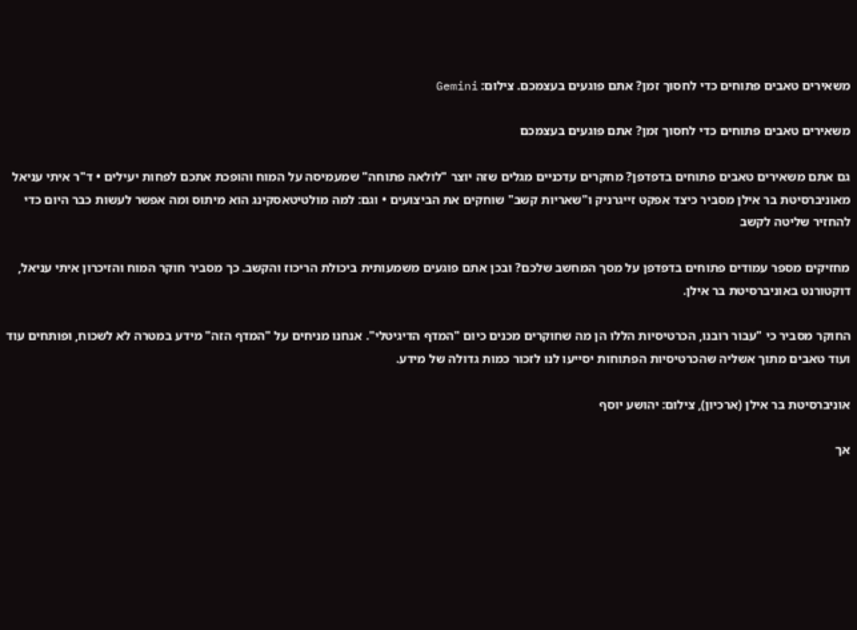משאירים טאבים פתוחים כדי לחסוך זמן? אתם פוגעים בעצמכם. צילום: Gemini

משאירים טאבים פתוחים כדי לחסוך זמן? אתם פוגעים בעצמכם

גם אתם משאירים טאבים פתוחים בדפדפן? מחקרים עדכניים מגלים שזה יוצר "לולאה פתוחה" שמעמיסה על המוח והופכת אתכם לפחות יעילים • ד"ר איתי עניאל מאוניברסיטת בר אילן מסביר כיצד אפקט זייגרניק ו"שאריות קשב" שוחקים את הביצועים • וגם: למה מולטיטאסקינג הוא מיתוס ומה אפשר לעשות כבר היום כדי להחזיר שליטה לקשב

מחזיקים מספר עמודים פתוחים בדפדפן על מסך המחשב שלכם? ובכן אתם פוגעים משמעותית ביכולת הריכוז והקשב. כך מסביר חוקר המוח והזיכרון איתי עניאל, דוקטורנט באוניברסיטת בר אילן.

החוקר מסביר כי "עבור רובנו, הכרטיסיות הללו הן מה שחוקרים מכנים כיום "המדף הדיגיטלי". אנחנו מניחים על "המדף הזה" מידע במטרה לא לשכוח, ופותחים עוד ועוד טאבים מתוך אשליה שהכרטיסיות הפתוחות יסייעו לנו לזכור כמות גדולה של מידע.

אוניברסיטת בר אילן (ארכיון), צילום: יהושע יוסף

אך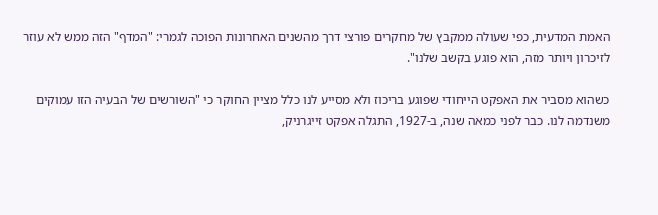האמת המדעית, כפי שעולה ממקבץ של מחקרים פורצי דרך מהשנים האחרונות הפוכה לגמרי: "המדף" הזה ממש לא עוזר לזיכרון ויותר מזה, הוא פוגע בקשב שלנו".

כשהוא מסביר את האפקט הייחודי שפוגע בריכוז ולא מסייע לנו כלל מציין החוקר כי "השורשים של הבעיה הזו עמוקים משנדמה לנו. כבר לפני כמאה שנה, ב-1927, התגלה אפקט זייגרניק,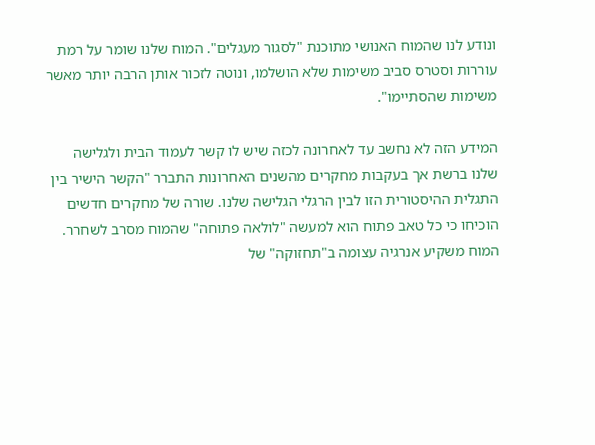ונודע לנו שהמוח האנושי מתוכנת "לסגור מעגלים". המוח שלנו שומר על רמת עוררות וסטרס סביב משימות שלא הושלמו, ונוטה לזכור אותן הרבה יותר מאשר משימות שהסתיימו".

המידע הזה לא נחשב עד לאחרונה לכזה שיש לו קשר לעמוד הבית ולגלישה שלנו ברשת אך בעקבות מחקרים מהשנים האחרונות התברר "הקשר הישיר בין התגלית ההיסטורית הזו לבין הרגלי הגלישה שלנו. שורה של מחקרים חדשים הוכיחו כי כל טאב פתוח הוא למעשה "לולאה פתוחה" שהמוח מסרב לשחרר. המוח משקיע אנרגיה עצומה ב"תחזוקה" של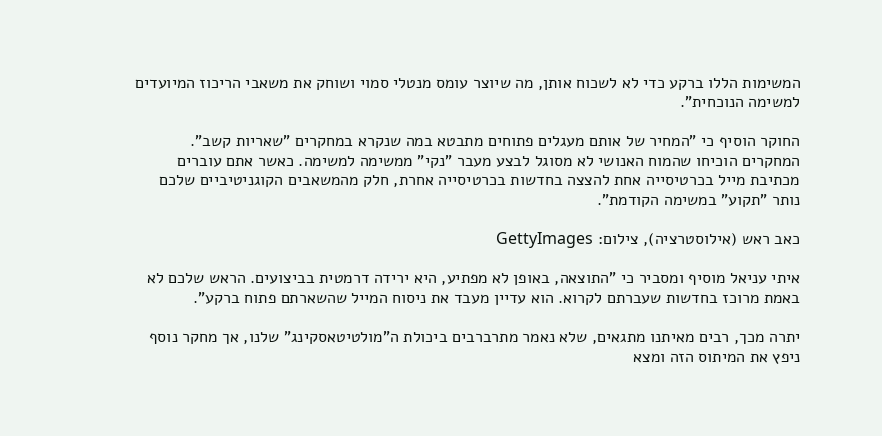המשימות הללו ברקע כדי לא לשכוח אותן, מה שיוצר עומס מנטלי סמוי ושוחק את משאבי הריכוז המיועדים למשימה הנוכחית".

החוקר הוסיף כי "המחיר של אותם מעגלים פתוחים מתבטא במה שנקרא במחקרים "שאריות קשב". המחקרים הוכיחו שהמוח האנושי לא מסוגל לבצע מעבר "נקי" ממשימה למשימה. כאשר אתם עוברים מכתיבת מייל בכרטיסייה אחת להצצה בחדשות בכרטיסייה אחרת, חלק מהמשאבים הקוגניטיביים שלכם נותר "תקוע" במשימה הקודמת".

כאב ראש (אילוסטרציה), צילום: GettyImages

איתי עניאל מוסיף ומסביר כי "התוצאה, באופן לא מפתיע, היא ירידה דרמטית בביצועים. הראש שלכם לא באמת מרוכז בחדשות שעברתם לקרוא. הוא עדיין מעבד את ניסוח המייל שהשארתם פתוח ברקע".

יתרה מכך, רבים מאיתנו מתגאים, שלא נאמר מתרברבים ביכולת ה"מולטיטאסקינג" שלנו, אך מחקר נוסף ניפץ את המיתוס הזה ומצא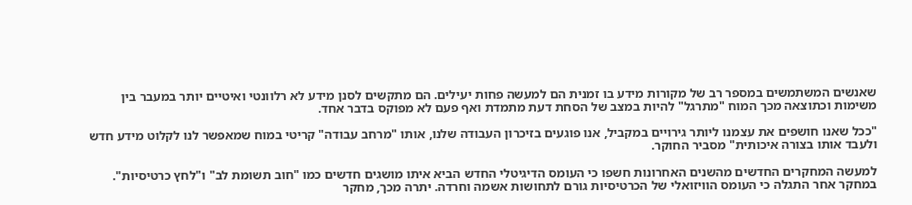שאנשים המשתמשים במספר רב של מקורות מידע בו זמנית הם למעשה פחות יעילים. הם מתקשים לסנן מידע לא רלוונטי ואיטיים יותר במעבר בין משימות וכתוצאה מכך המוח "מתרגל" להיות במצב של הסחת דעת מתמדת ואף פעם לא מפוקס בדבר אחד.

"ככל שאנו חושפים את עצמנו ליותר גירויים במקביל, אנו פוגעים בזיכרון העבודה שלנו, אותו "מרחב עבודה" קריטי במוח שמאפשר לנו לקלוט מידע חדש ולעבד אותו בצורה איכותית" מסביר החוקר.

למעשה המחקרים החדשים מהשנים האחרונות חשפו כי העומס הדיגיטלי החדש הביא איתו מושגים חדשים כמו "חוב תשומת לב" ו"לחץ כרטיסיות". במחקר אחר התגלה כי העומס הוויזואלי של הכרטיסיות גורם לתחושות אשמה וחרדה. יתרה מכך, מחקר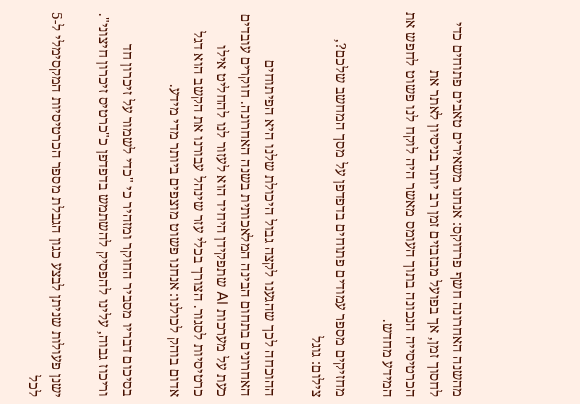מהשנה האחרונה חשף פרדוקס: אנחנו משאירים טאבים פתוחים כדי לחסוך זמן, אך בפועל מבזבזים זמן רב יותר בניסיון לאתר את הכרטיסייה הנכונה בתוך העומס מאשר היה לוקח לנו פשוט לחפש את המידע מחדש.

מחזיקים מספר עמודים פתוחים בדפדפן על מסך המחשב שלכם?, צילום: גוגל

ההוכחה לכך שהגענו לקצה גבול היכולת שלנו היא הפיתוחים האחרונים בתחום הבינה המלאכותית בשנה האחרונה. חוקרים עובדים כעת על מערכות AI שתפקידן היחיד הוא לעזור לנו להחליט אילו כרטיסיות לסגור. הצורך בכלי עזר שינהל עבורנו את הקשב הוא דגל אדום בוהק לכולנו: אנחנו פשוט מוצפים ביותר מדי מידע.

בסיכום דבריו מסביר החוקר ומזהיר כי "כדי לשמור על זיכרון חד וריכוז גבוה, עלינו להפסיק להשתמש בדפדפן כ"כרטיס זיכרון חיצוני".

ישנן פעולות שניתן לבצע כגון הגבלת מספר הכרטיסיות המקסימלי ל-5 לכל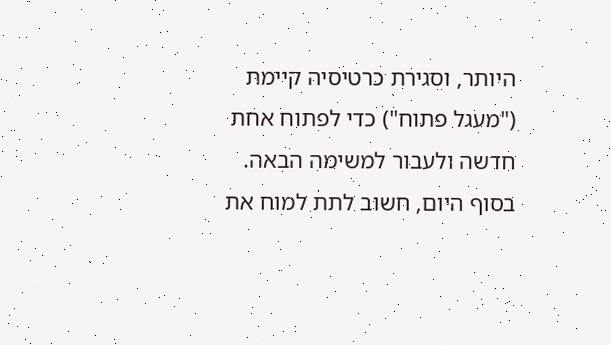היותר, וסגירת כרטיסיה קיימת ("מעגל פתוח") כדי לפתוח אחת חדשה ולעבור למשימה הבאה. בסוף היום, חשוב לתת למוח את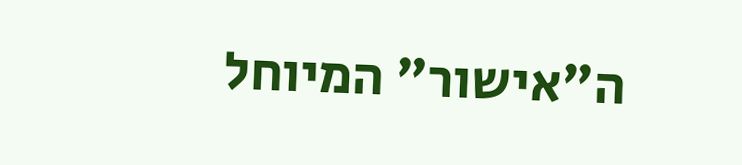ה"אישור" המיוחל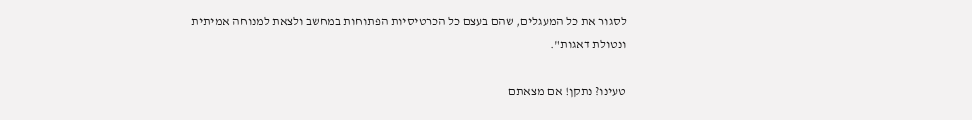לסגור את כל המעגלים, שהם בעצם כל הכרטיסיות הפתוחות במחשב ולצאת למנוחה אמיתית ונטולת דאגות".

טעינו? נתקן! אם מצאתם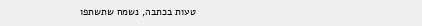טעות בכתבה, נשמח שתשתפו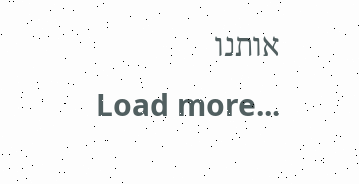אותנו
Load more...